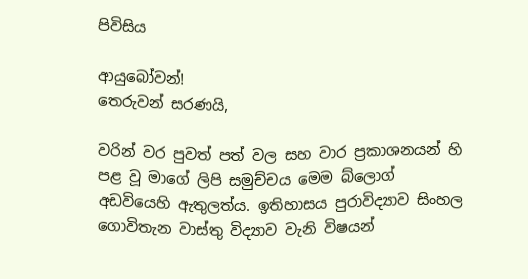පිවිසිය

ආයුබෝවන්!
තෙරුවන් සරණයි,

වරින් වර පුවත් පත් වල සහ වාර ප්‍රකාශනයන් හි පළ වූ මාගේ ලිපි සමුච්චය මෙම බ්ලොග් අඩවියෙහි ඇතුලත්ය. ඉතිහාසය පුරාවිද්‍යාව සිංහල ගොවිතැන වාස්තු විද්‍යාව වැනි විෂයන්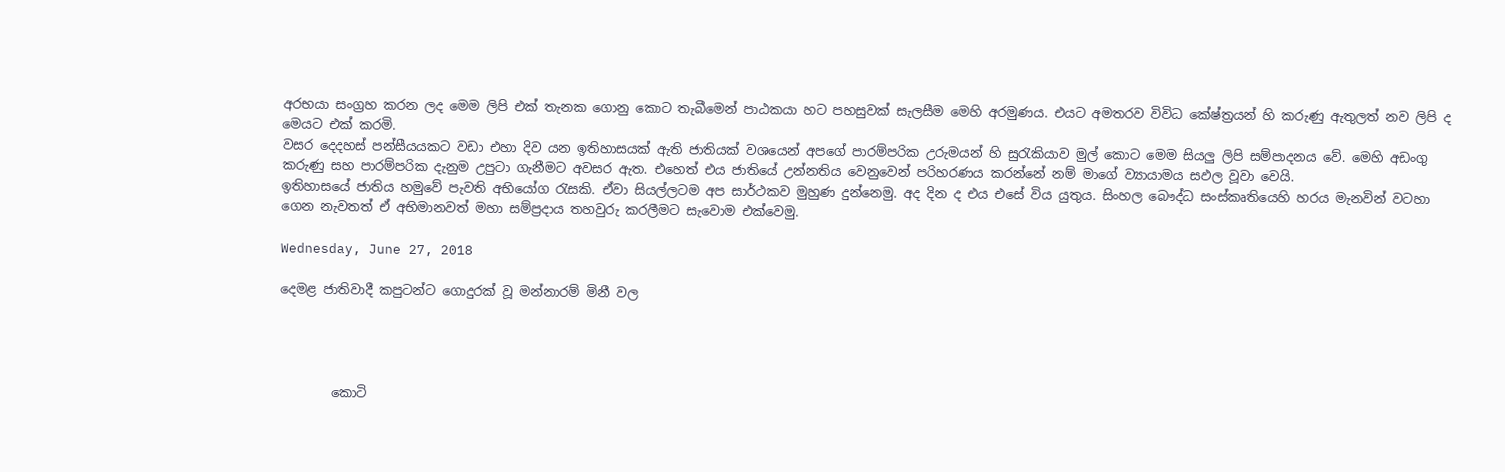අරභයා සංග්‍රහ කරන ලද මෙම ලිපි එක් තැනක ගොනු කොට තැබීමෙන් පාඨකයා හට පහසුවක් සැලසීම මෙහි අරමුණය. එයට අමතරව විවිධ කේෂ්ත්‍රයන් හි කරුණු ඇතුලත් නව ලිපි ද මෙයට එක් කරමි.
වසර දෙදහස් පන්සීයයකට වඩා එහා දිව යන ඉතිහාසයක් ඇති ජාතියක් වශයෙන් අපගේ පාරම්පරික උරුමයන් හි සුරැකියාව මුල් කොට මෙම සියලු ලිපි සම්පාදනය වේ. මෙහි අඩංගු කරුණු සහ පාරම්පරික දැනුම උපුටා ගැනීමට අවසර ඇත. එහෙත් එය ජාතියේ උන්නතිය වෙනුවෙන් පරිහරණය කරන්නේ නම් මාගේ ව්‍යායාමය සඵල වූවා වෙයි.
ඉතිහාසයේ ජාතිය හමුවේ පැවති අභියෝග රැසකි. ඒවා සියල්ලටම අප සාර්ථකව මුහුණ දුන්නෙමු. අද දින ද එය එසේ විය යුතුය. සිංහල බෞද්ධ සංස්කෘතියෙහි හරය මැනවින් වටහා ගෙන නැවතත් ඒ අභිමානවත් මහා සම්ප්‍රදාය තහවුරු කරලීමට සැවොම ‍එක්වෙමු.

Wednesday, June 27, 2018

දෙමළ ජාතිවාදී කපුටන්ට ගොදුරක් වූ මන්නාරම් මිනී වල




        කොටි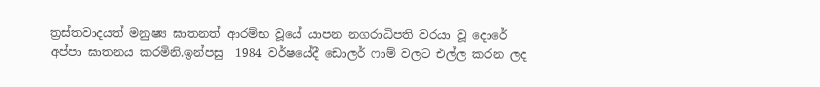ත්‍රස්තවාදයත් මනුෂ්‍ය ඝාතනත් ආරම්භ වූයේ යාපන නගරාධිපති වරයා වූ දොරේ අප්පා ඝාතනය කරමිනි.ඉන්පසු  1984 වර්ෂයේදී ඩොලර් ෆාම් වලට එල්ල කරන ලද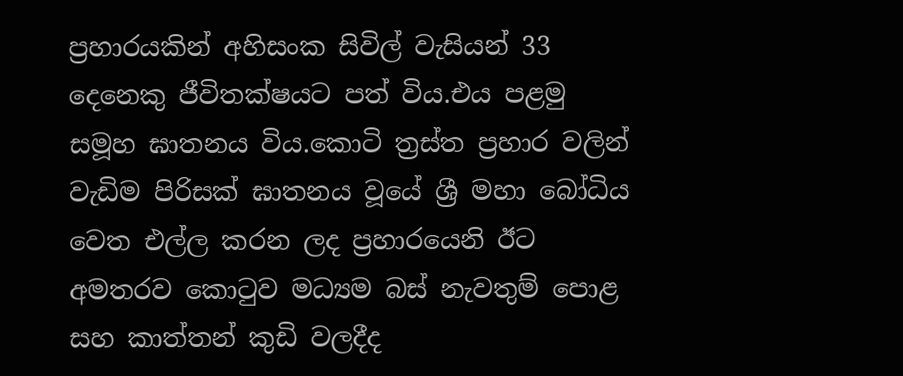ප්‍රහාරයකින් අහිසංක සිවිල් වැසියන් 33 දෙනෙකු ජීවිතක්ෂයට පත් විය.එය පළමු සමූහ ඝාතනය විය.කොටි ත්‍රස්ත ප්‍රහාර වලින් වැඩිම පිරිසක් ඝාතනය වූයේ ශ්‍රී මහා බෝධිය වෙත එල්ල කරන ලද ප්‍රහාරයෙනි ඊට අමතරව කොටුව මධ්‍යම බස් නැවතුම් පොළ සහ කාත්තන් කුඩි වලදීද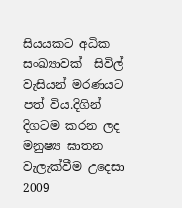සියයකට අධික සංඛ්‍යාවක්  සිවිල් වැසියන් මරණයට පත් විය.දිගින් දිගටම කරන ලද මනුෂ්‍ය ඝාතන  වැලැක්වීම උදෙසා 2009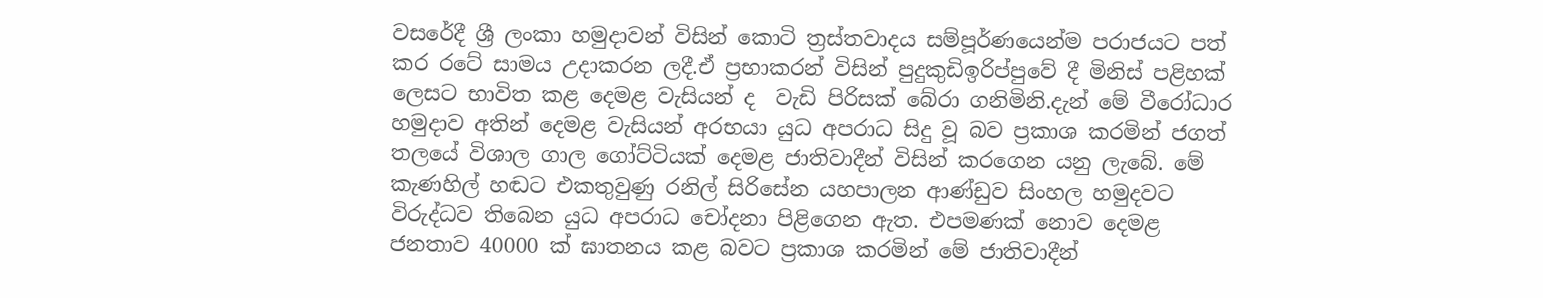වසරේදී ශ්‍රී ලංකා හමුදාවන් විසින් කොටි ත්‍රස්තවාදය සම්පූර්ණයෙන්ම පරාජයට පත් කර රටේ සාමය උදාකරන ලදී.ඒ ප්‍රභාකරන් විසින් පුදුකුඩිඉරිප්පුවේ දී මිනිස් පළිහක් ලෙසට භාවිත කළ දෙමළ වැසියන් ද  වැඩි පිරිසක් බේරා ගනිමිනි.දැන් මේ වීරෝධාර හමුදාව අතින් දෙමළ වැසියන් අරභයා යුධ අපරාධ සිදු වූ බව ප්‍රකාශ කරමින් ජගත් තලයේ විශාල ගාල ගෝට්ටියක් දෙමළ ජාතිවාදීන් විසින් කරගෙන යනු ලැබේ. මේ කැණහිල් හඬට එකතුවුණු රනිල් සිරිසේන යහපාලන ආණ්ඩුව සිංහල හමුදවට විරුද්ධව තිබෙන යුධ අපරාධ චෝදනා පිළිගෙන ඇත. එපමණක් නොව දෙමළ ජනතාව 40000 ක් ඝාතනය කළ බවට ප්‍රකාශ කරමින් මේ ජාතිවාදීන්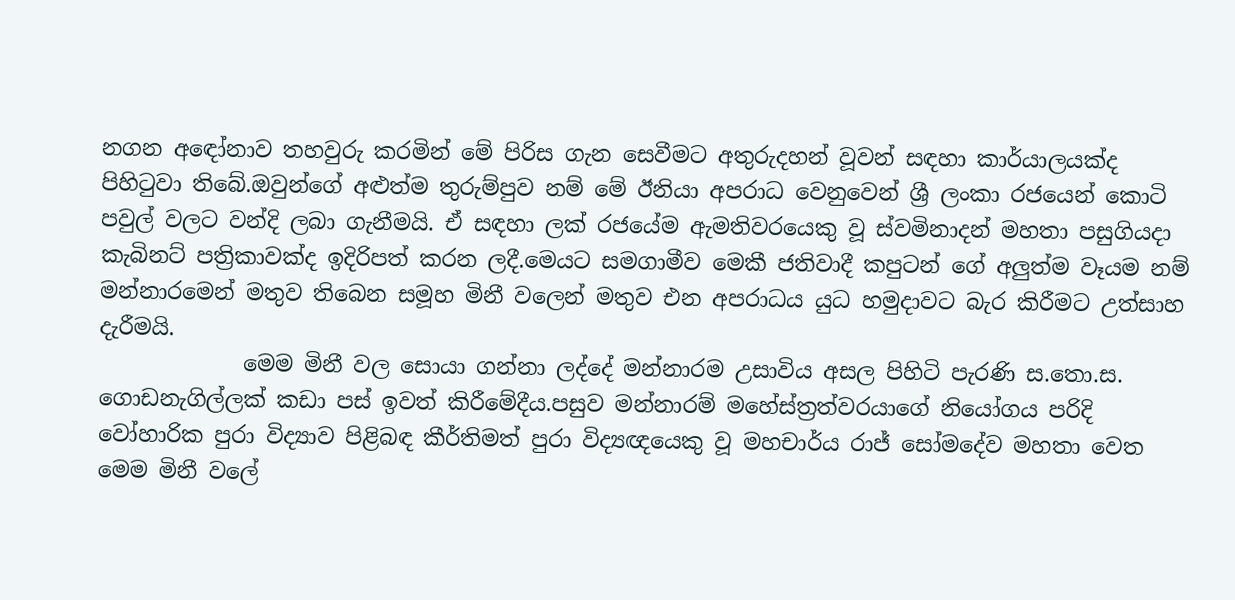නගන අඳෝනාව තහවුරු කරමින් මේ පිරිස ගැන සෙවීමට අතුරුදහන් වූවන් සඳහා කාර්යාලයක්ද පිහිටුවා තිබේ.ඔවුන්ගේ අළුත්ම තුරුම්පුව නම් මේ ඊනියා අපරාධ වෙනුවෙන් ශ්‍රී ලංකා රජයෙන් කොටි පවුල් වලට වන්දි ලබා ගැනීමයි. ඒ සඳහා ලක් රජයේම ඇමතිවරයෙකු වූ ස්වමිනාදන් මහතා පසුගියදා කැබිනට් පත්‍රිකාවක්ද ඉදිරිපත් කරන ලදී.මෙයට සමගාමීව මෙකී ජතිවාදී කපුටන් ගේ අලුත්ම වෑයම නම් මන්නාරමෙන් මතුව තිබෙන සමූහ මිනී වලෙන් මතුව එන අපරාධය යුධ හමුදාවට බැර කිරීමට උත්සාහ දැරීමයි.
             මෙම මිනී වල සොයා ගන්නා ලද්දේ මන්නාරම උසාවිය අසල පිහිටි පැරණි ස.තො.ස. ගොඩනැගිල්ලක් කඩා පස් ඉවත් කිරීමේදීය.පසුව මන්නාරම් මහේස්ත්‍රත්වරයාගේ නියෝගය පරිදි වෝහාරික පුරා විද්‍යාව පිළිබඳ කීර්තිමත් පුරා විද්‍යඥයෙකු වූ මහචාර්ය රාජ් සෝමදේව මහතා වෙත මෙම මිනී වලේ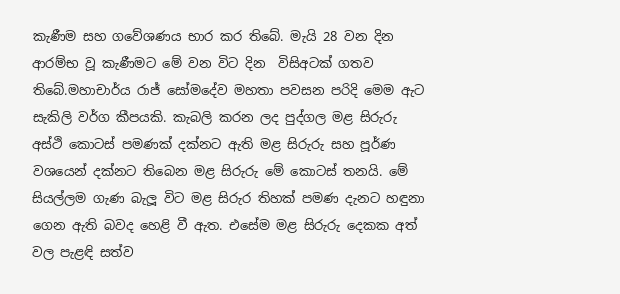කැණීම සහ ගවේශණය භාර කර තිබේ. මැයි 28 වන දින ආරම්භ වූ කැණීමට මේ වන විට දින  විසිඅටක් ගතව තිබේ.මහාචාර්ය රාජ් සෝමදේව මහතා පවසන පරිදි මෙම ඇට සැකිලි වර්ග කීපයකි. කැබලි කරන ලද පුද්ගල මළ සිරුරු අස්ථි කොටස් පමණක් දක්නට ඇති මළ සිරුරු සහ පූර්ණ වශයෙන් දක්නට තිබෙන මළ සිරුරු මේ කොටස් තනයි. මේ සියල්ලම ගැණ බැලූ විට මළ සිරුර තිහක් පමණ දැනට හඳුනා ගෙන ඇති බවද හෙළි වී ඇත. එසේම මළ සිරුරු දෙකක අත් වල පැළඳි සත්ව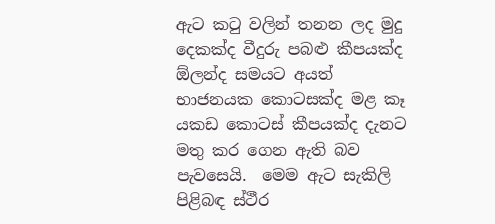ඇට කටු වලින් තනන ලද මුදු දෙකක්ද වීදුරු පබළු කීපයක්ද ඕලන්ද සමයට අයත් භාජනයක කොටසක්ද මළ කෑ යකඩ කොටස් කීපයක්ද දැනට මතු කර ගෙන ඇති බව පැවසෙයි.  මෙම ඇට සැකිලි පිළිබඳ ස්ථීර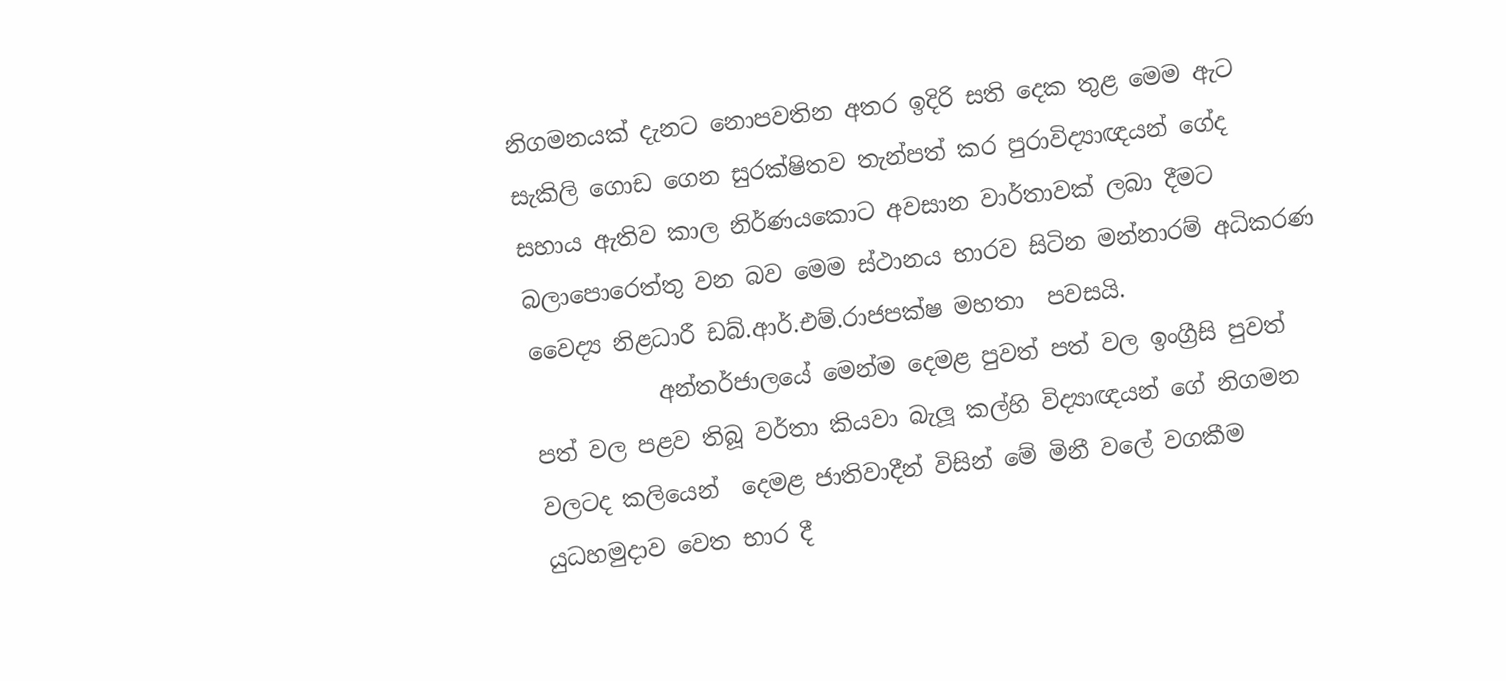නිගමනයක් දැනට නොපවතින අතර ඉදිරි සති දෙක තුළ මෙම ඇට සැකිලි ගොඩ ගෙන සුරක්ෂිතව තැන්පත් කර පුරාවිද්‍යාඥයන් ගේද සහාය ඇතිව කාල නිර්ණයකොට අවසාන වාර්තාවක් ලබා දීමට බලාපොරෙත්තු වන බව මෙම ස්ථානය භාරව සිටින මන්නාරම් අධිකරණ වෛද්‍ය නිළධාරී ඩබ්.ආර්.එම්.රාජපක්ෂ මහතා  පවසයි.
           අන්තර්ජාලයේ මෙන්ම දෙමළ පුවත් පත් වල ඉංග්‍රීසි පුවත් පත් වල පළව තිබූ වර්තා කියවා බැලූ කල්හි විද්‍යාඥයන් ගේ නිගමන වලටද කලියෙන්  දෙමළ ජාතිවාදීන් විසින් මේ මිනී වලේ වගකීම යුධහමුදාව වෙත භාර දී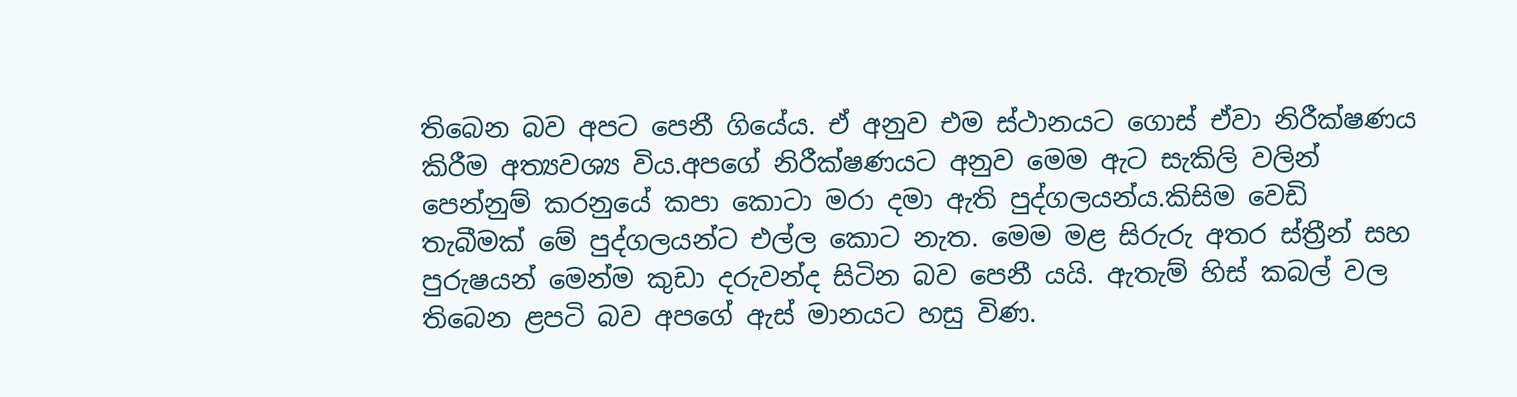තිබෙන බව අපට පෙනී ගියේය. ඒ අනුව එම ස්ථානයට ගොස් ඒවා නිරීක්ෂණය කිරීම අත්‍යවශ්‍ය විය.අපගේ නිරීක්ෂණයට අනුව මෙම ඇට සැකිලි වලින් පෙන්නුම් කරනුයේ කපා කොටා මරා දමා ඇති පුද්ගලයන්ය.කිසිම වෙඩි තැබීමක් මේ පුද්ගලයන්ට එල්ල කොට නැත. මෙම මළ සිරුරු අතර ස්ත්‍රීන් සහ පුරුෂයන් මෙන්ම කුඩා දරුවන්ද සිටින බව පෙනී යයි. ඇතැම් හිස් කබල් වල තිබෙන ළපටි බව අපගේ ඇස් මානයට හසු විණ.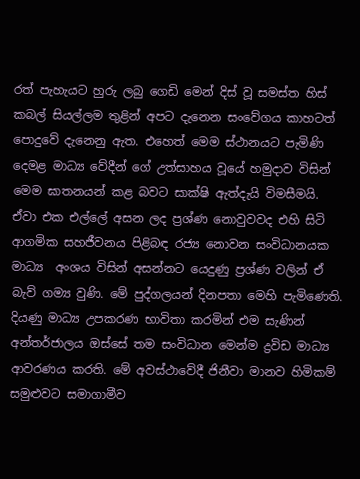රත් පැහැයට හුරු ලබු ගෙඩි මෙන් දිස් වූ සමස්ත හිස් කබල් සියල්ලම තුළින් අපට දැනෙන සංවේගය කාහටත් පොදුවේ දැනෙනු ඇත. එහෙත් මෙම ස්ථානයට පැමිණි දෙමළ මාධ්‍ය වේදීන් ගේ උත්සාහය වූයේ හමුදාව විසින් මෙම ඝාතනයන් කළ බවට සාක්ෂි ඇත්දැයි විමසීමයි. ඒවා එක එල්ලේ අසන ලද ප්‍රශ්ණ නොවුවවද එහි සිටි ආගමික සහජීවනය පිළිබඳ රජ්‍ය නොවන සංවිධානයක මාධ්‍ය  අංශය විසින් අසන්නට යෙදුණු ප්‍රශ්ණ වලින් ඒ බැව් ගම්‍ය වුණි. මේ පුද්ගලයන් දිනපතා මෙහි පැමිණෙති. දියණු මාධ්‍ය උපකරණ භාවිතා කරමින් එම සැණින් අන්තර්ජාලය ඔස්සේ තම සංවිධාන මෙන්ම ද්‍රවිඩ මාධ්‍ය ආවරණය කරති. මේ අවස්ථාවේදී ජිනීවා මානව හිමිකම් සමුළුවට සමාගාමීව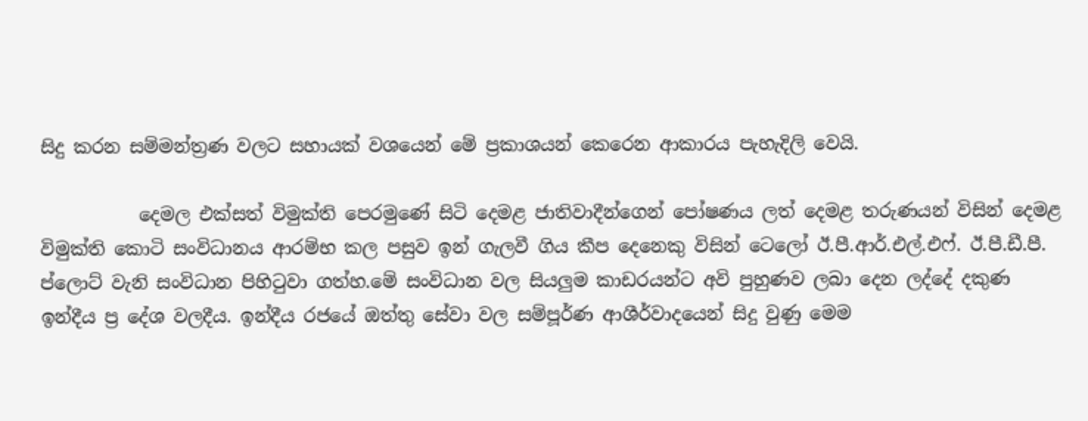සිදු කරන සම්මන්ත්‍රණ වලට සහායක් වශයෙන් මේ ප්‍රකාශයන් කෙරෙන ආකාරය පැහැදිලි වෙයි.

           දෙමල එක්සත් විමුක්ති පෙරමුණේ සිටි දෙමළ ජාතිවාදීන්ගෙන් පෝෂණය ලත් දෙමළ තරුණයන් විසින් දෙමළ විමුක්ති කොටි සංවිධානය ආරම්භ කල පසුව ඉන් ගැලවී ගිය කීප දෙනෙකු විසින් ටෙලෝ ඊ.පී.ආර්.එල්.එෆ්. ඊ.පී.ඩී.පී. ප්ලොට් වැනි සංවිධාන පිහිටුවා ගත්හ.මේ සංවිධාන වල සියලුම කාඩරයන්ට අවි පුහුණව ලබා දෙන ලද්දේ දකුණ ඉන්දීය ප්‍ර දේශ වලදීය. ඉන්දීය රජයේ ඔත්තු සේවා වල සම්පූර්ණ ආශීර්වාදයෙන් සිදු වුණු මෙම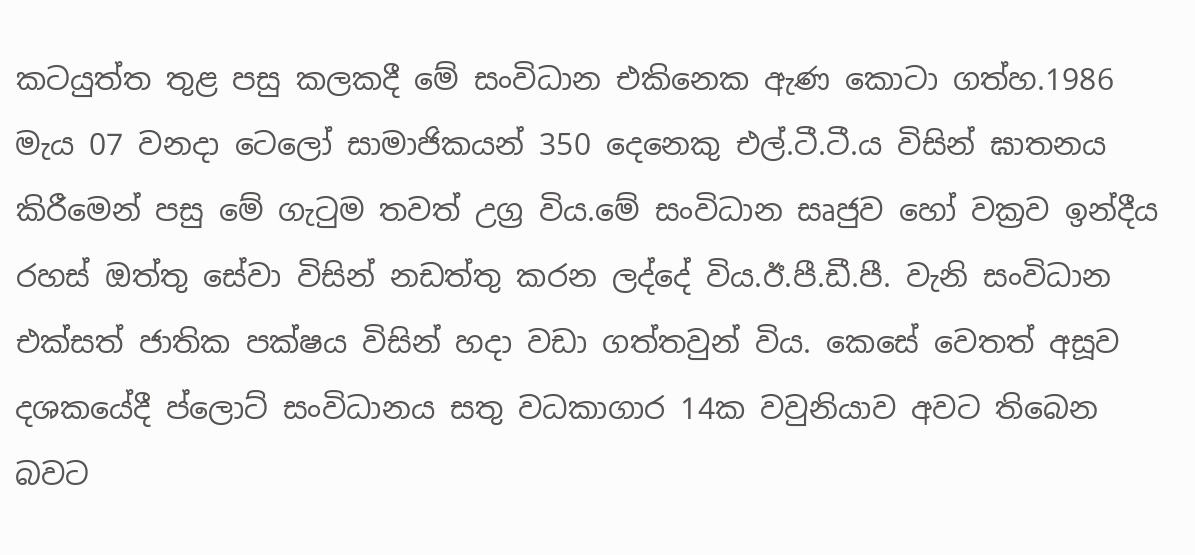කටයුත්ත තුළ පසු කලකදී මේ සංවිධාන එකිනෙක ඇණ කොටා ගත්හ.1986 මැය 07 වනදා ටෙලෝ සාමාජිකයන් 350 දෙනෙකු එල්.ටී.ටී.ය විසින් ඝාතනය කිරීමෙන් පසු මේ ගැටුම තවත් උග්‍ර විය.මේ සංවිධාන සෘජුව හෝ වක්‍රව ඉන්දීය රහස් ඔත්තු සේවා විසින් නඩත්තු කරන ලද්දේ විය.ඊ.පී.ඩී.පී. වැනි සංවිධාන එක්සත් ජාතික පක්ෂය විසින් හදා වඩා ගත්තවුන් විය. කෙසේ වෙතත් අසූව දශකයේදී ප්ලොට් සංවිධානය සතු වධකාගාර 14ක වවුනියාව අවට තිබෙන බවට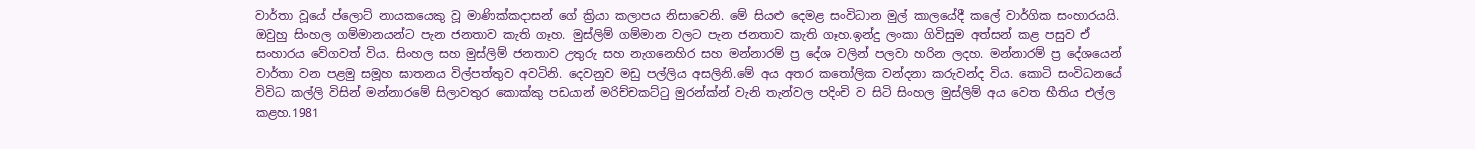වාර්තා වූයේ ප්ලොට් නායකයෙකු වූ මාණික්කදාසන් ගේ ක්‍රියා කලාපය නිසාවෙනි. මේ සියළු දෙමළ සංවිධාන මුල් කාලයේදී කලේ වාර්ගික සංහාරයයි. ඔවුහු සිංහල ගම්මානයන්ට පැන ජනතාව කැති ගෑහ. මුස්ලිම් ගම්මාන වලට පැන ජනතාව කැති ගෑහ.ඉන්දු ලංකා ගිවිසුම අත්සන් කළ පසුව ඒ සංහාරය වේගවත් විය. සිංහල සහ මුස්ලිම් ජනතාව උතුරු සහ නැගනෙහිර සහ මන්නාරම් ප්‍ර දේශ වලින් පලවා හරින ලදහ. මන්නාරම් ප්‍ර දේශයෙන් වාර්තා වන පළමු සමූහ ඝාතනය විල්පත්තුව අවටිනි. දෙවනුව මඩු පල්ලිය අසලිනි.මේ අය අතර කතෝලික වන්දනා කරුවන්ද විය. කොටි සංවිධනයේ  විවිධ කල්ලි විසින් මන්නාරමේ සිලාවතුර කොක්කු පඩයාන් මරිච්චකට්ටු මුරන්ක්න් වැනි තැන්වල පදිංචි ව සිටි සිංහල මුස්ලිම් අය වෙත භීතිය එල්ල කළහ.1981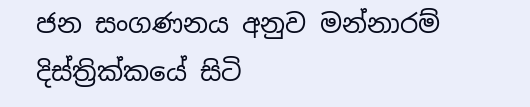ජන සංගණනය අනුව මන්නාරම් දිස්ත්‍රික්කයේ සිටි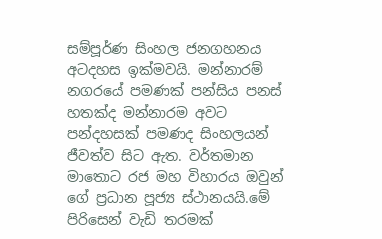සම්පූර්ණ සිංහල ජනගහනය අටදහස ඉක්මවයි. මන්නාරම් නගරයේ පමණක් පන්සිය පනස් හතක්ද මන්නාරම අවට පන්දහසක් පමණද සිංහලයන් ජීවත්ව සිට ඇත. වර්තමාන මාතොට රජ මහ විහාරය ඔවුන් ගේ ප්‍රධාන පූජ්‍ය ස්ථානයයි.මේ පිරිසෙන් වැඩි තරමක්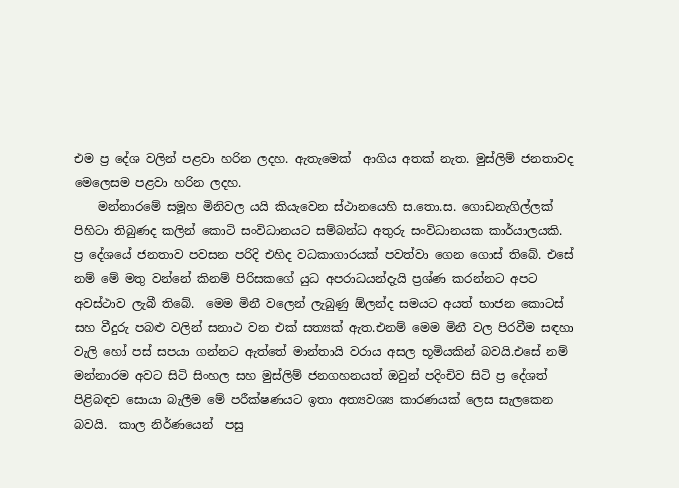එම ප්‍ර දේශ වලින් පළවා හරින ලදහ. ඇතැමෙක්  ආගිය අතක් නැත. මුස්ලිම් ජනතාවද මෙලෙසම පළවා හරින ලදහ.
    මන්නාරමේ සමූහ මිනිවල යයි කියැවෙන ස්ථානයෙහි ස.තො.ස. ගොඩනැගිල්ලක් පිහිටා තිබුණද කලින් කොටි සංවිධානයට සම්බන්ධ අතුරු සංවිධානයක කාර්යාලයකි. ප්‍ර දේශයේ ජනතාව පවසන පරිදි එහිද වධකාගාරයක් පවත්වා ගෙන ගොස් තිබේ. එසේ නම් මේ මතු වන්නේ කිනම් පිරිසකගේ යුධ අපරාධයන්දැයි ප්‍රශ්ණ කරන්නට අපට අවස්ථාව ලැබී තිබේ.  මෙම මිනී වලෙන් ලැබුණු ඕලන්ද සමයට අයත් භාජන කොටස් සහ වීදුරු පබළු වලින් සනාථ වන එක් සත්‍යක් ඇත.එනම් මෙම මිනී වල පිරවීම සඳහා වැලි හෝ පස් සපයා ගන්නට ඇත්තේ මාන්තායි වරාය අසල භූමියකින් බවයි.එසේ නම් මන්නාරම අවට සිටි සිංහල සහ මුස්ලිම් ජනගහනයත් ඔවුන් පදිංචිව සිටි ප්‍ර දේශත් පිළිබඳව සොයා බැලීම මේ පරීක්ෂණයට ඉතා අත්‍යවශ්‍ය කාරණයක් ලෙස සැලකෙන බවයි.  කාල නිර්ණයෙන්  පසු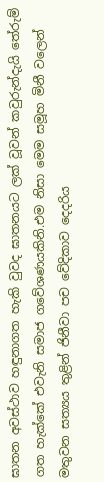ඝාතන අවස්ථාව හඳුනාගත හැකි වුවද ඝාතනයට ලක් වූවන් කවුරුන්දැයි තේරුම් ගත හැක්කේ එවැනි සමාජ ගවේශණයකිනි.එම නිසා මෙම සමූහ මිනී වලෙන් මතුවන සත්‍යය තුළින් ජිනීවා පච වේදිකාව දෙදරිය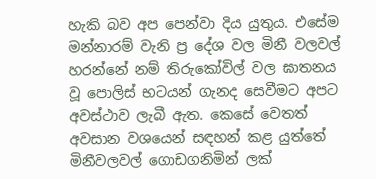හැකි බව අප පෙන්වා දිය යුතුය. එසේම මන්නාරම් වැනි ප්‍ර දේශ වල මිනී වලවල් හරන්නේ නම් තිරුකෝවිල් වල ඝාතනය වූ පොලිස් භටයන් ගැනද සෙවීමට අපට අවස්ථාව ලැබී ඇත. කෙසේ වෙතත් අවසාන වශයෙන් සඳහන් කළ යුත්තේ මිනීවලවල් ගොඩගනිමින් ලක්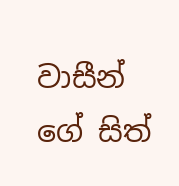වාසීන් ගේ සිත්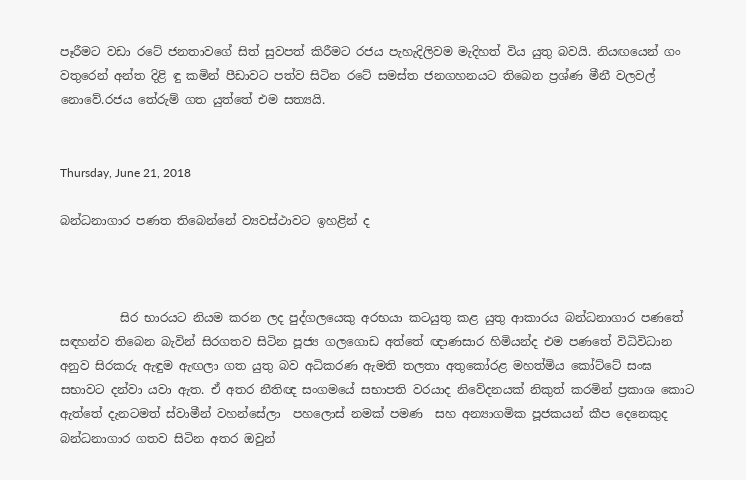පෑරීමට වඩා රටේ ජනතාවගේ සිත් සුවපත් කිරීමට රජය පැහැදිලිවම මැදිහත් විය යුතු බවයි. නියඟයෙන් ගං වතුරෙන් අන්ත දිළි ඳු කමින් පීඩාවට පත්ව සිටින රටේ සමස්ත ජනගහනයට තිබෙන ප්‍රශ්ණ මීනී වලවල් නොවේ.රජය තේරුම් ගත යුත්තේ එම සත්‍යයි.


Thursday, June 21, 2018

බන්ධනාගාර පණත තිබෙන්නේ ව්‍යවස්ථාවට ඉහළින් ද



          සිර භාරයට නියම කරන ලද පුද්ගලයෙකු අරභයා කටයුතු කළ යුතු ආකාරය බන්ධනාගාර පණතේ සඳහන්ව තිබෙන බැවින් සිරගතව සිටින පූජ්‍ය ගලගොඩ අත්තේ ඥාණසාර හිමියන්ද එම පණතේ විධිවිධාන අනුව සිරකරු ඇඳුම ඇඟලා ගත යුතු බව අධිකරණ ඇමති තලතා අතුකෝරළ මහත්මිය කෝට්ටේ සංඝ සභාවට දන්වා යවා ඇත. ඒ අතර නීතිඥ සංගමයේ සභාපති වරයාද නිවේදනයක් නිකුත් කරමින් ප්‍රකාශ කොට ඇත්තේ දැනටමත් ස්වාමීන් වහන්සේලා  පහලොස් නමක් පමණ  සහ අන්‍යාගමික පූජකයන් කීප දෙනෙකුද බන්ධනාගාර ගතව සිටින අතර ඔවුන්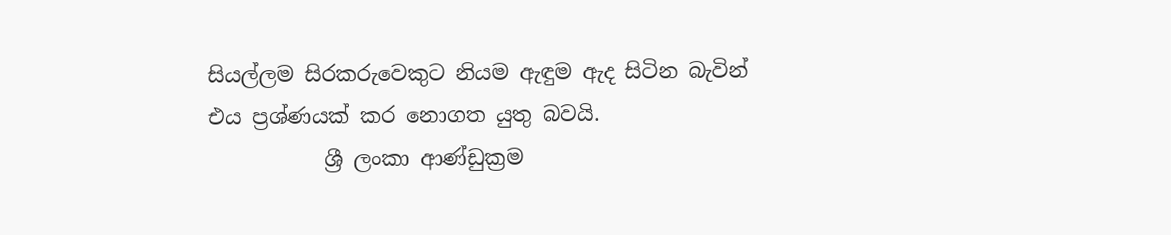සියල්ලම සිරකරුවෙකුට නියම ඇඳුම ඇද සිටින බැවින් එය ප්‍රශ්ණයක් කර නොගත යුතු බවයි.
           ශ්‍රී ලංකා ආණ්ඩුක්‍රම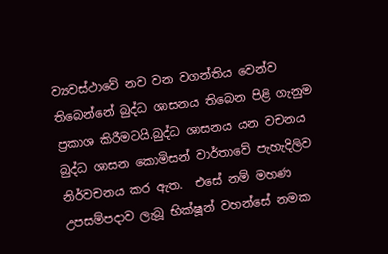ව්‍යවස්ථාවේ නව වන වගන්තිය වෙන්ව තිබෙන්නේ බුද්ධ ශාසනය තිබෙන පිළි ගැනුම ප්‍රකාශ කිරීමටයි.බුද්ධ ශාසනය යන වචනය බුද්ධ ශාසන කොමිසන් වාර්තාවේ පැහැදිලිව නිර්වචනය කර ඇත.  එසේ නම් මහණ උපසම්පදාව ලැබූ භික්ෂූන් වහන්සේ නමක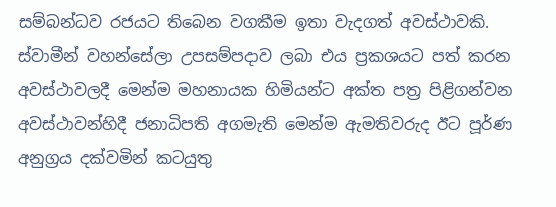සම්බන්ධව රජයට තිබෙන වගකීම ඉතා වැදගත් අවස්ථාවකි. ස්වාමීන් වහන්සේලා උපසම්පදාව ලබා එය ප්‍රකශයට පත් කරන අවස්ථාවලදී මෙන්ම මහනායක හිමියන්ට අක්ත පත්‍ර පිළිගන්වන අවස්ථාවන්හිදී ජනාධිපති අගමැති මෙන්ම ඇමතිවරුද ඊට පූර්ණ අනුග්‍රය දක්වමින් කටයුතු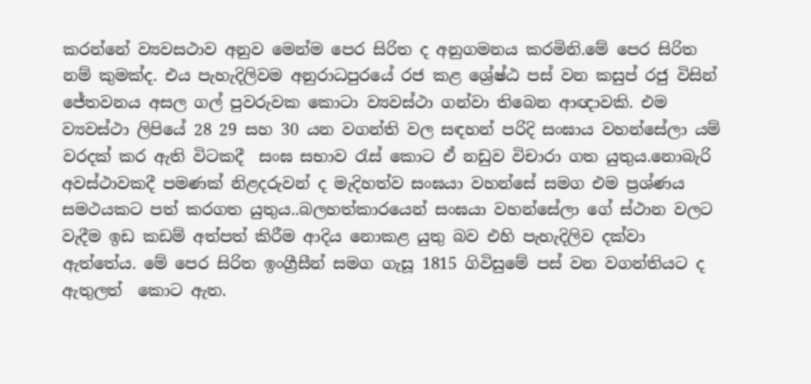කරන්නේ ව්‍යවසථාව අනුව මෙන්ම පෙර සිරිත ද අනුගමනය කරමිනි.මේ පෙර සිරිත නම් කුමක්ද. එය පැහැදිලිවම අනුරාධපුරයේ රජ කළ ශ්‍රේෂ්ඨ පස් වන කසුප් රජු විසින් ජේතවනය අසල ගල් පුවරුවක කොටා ව්‍යවස්ථා ගන්වා තිබෙන ආඥාවකි. එම ව්‍යවස්ථා ලිපියේ 28 29 සහ 30 යන වගන්ති වල සඳහන් පරිදි සංඝාය වහන්සේලා යම් වරදක් කර ඇති විටකදී  සංඝ සභාව රැස් කොට ඒ නඩුව විචාරා ගත යුතුය.නොබැරි අවස්ථාවකදී පමණක් නිළදරුවන් ද මැදිහත්ව සංඝයා වහන්සේ සමග එම ප්‍රශ්ණය සමථයකට පත් කරගත යුතුය..බලහත්කාරයෙන් සංඝයා වහන්සේලා ගේ ස්ථාන වලට වැදීම ඉඩ කඩම් අත්පත් කිරීම ආදිය නොකළ යුතු බව එහි පැහැදිලිව දක්වා ඇත්තේය. මේ පෙර සිරිත ඉංග්‍රීසීන් සමග ගැසූ 1815 ගිවිසුමේ පස් වන වගන්තියට ද ඇතුලත්  කොට ඇත.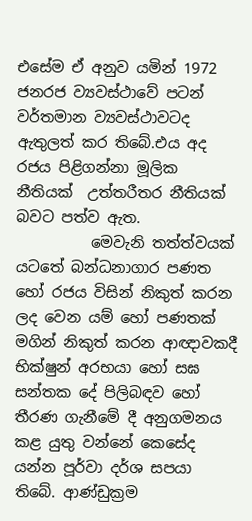එසේම ඒ අනුව යමින් 1972 ජනරජ ව්‍යවස්ථාවේ පටන් වර්තමාන ව්‍යවස්ථාවටද ඇතුලත් කර තිබේ.එය අද  රජය පිළිගන්නා මූලික නීතියක්  උත්තරීතර නීතියක් බවට පත්ව ඇත.
          මෙවැනි තත්ත්වයක් යටතේ බන්ධනාගාර පණත  හෝ රජය විසින් නිකුත් කරන ලද වෙන යම් හෝ පණතක් මගින් නිකුත් කරන ආඥාවකදී භික්ෂුන් අරභයා හෝ සඝ සන්තක දේ පිලිබඳව හෝ  තීරණ ගැනීමේ දී අනුගමනය කළ යුතු වන්නේ කෙසේද යන්න පූර්වා දර්ශ සපයා තිබේ. ආණ්ඩුක්‍රම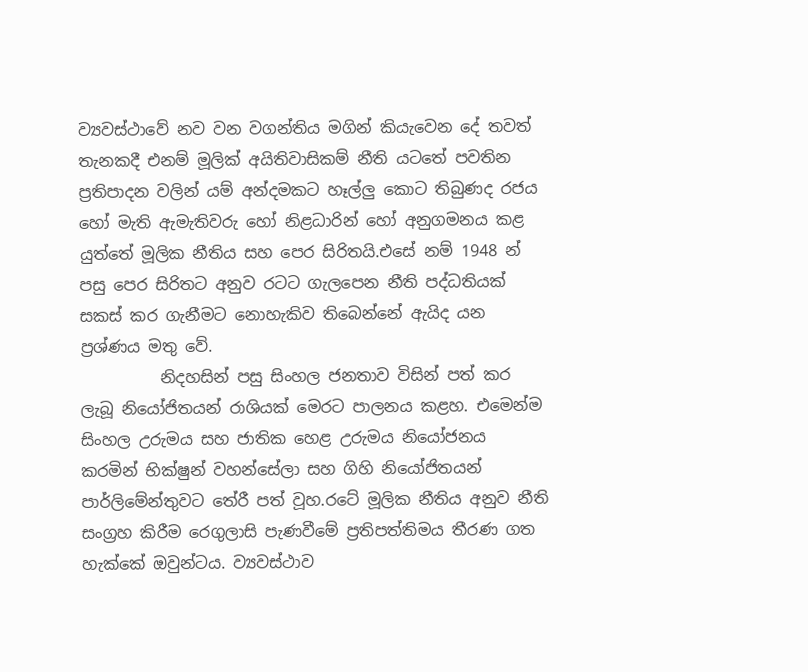ව්‍යවස්ථාවේ නව වන වගන්තිය මගින් කියැවෙන දේ තවත් තැනකදී එනම් මූලික් අයිතිවාසිකම් නීති යටතේ පවතින ප්‍රතිපාදන වලින් යම් අන්දමකට හෑල්ලු කොට තිබුණද රජය හෝ මැති ඇමැතිවරු හෝ නිළධාරින් හෝ අනුගමනය කළ යුත්තේ මූලික නීතිය සහ පෙර සිරිතයි.එසේ නම් 1948 න් පසු පෙර සිරිතට අනුව රටට ගැලපෙන නීති පද්ධතියක් සකස් කර ගැනීමට නොහැකිව තිබෙන්නේ ඇයිද යන ප්‍රශ්ණය මතු වේ.
          නිදහසින් පසු සිංහල ජනතාව විසින් පත් කර ලැබූ නියෝජිතයන් රාශියක් මෙරට පාලනය කළහ. එමෙන්ම සිංහල උරුමය සහ ජාතික හෙළ උරුමය නියෝජනය කරමින් භික්ෂුන් වහන්සේලා සහ ගිහි නියෝජිතයන් පාර්ලිමේන්තුවට තේරී පත් වූහ.රටේ මූලික නීතිය අනුව නීති සංග්‍රහ කිරීම රෙගුලාසි පැණවීමේ ප්‍රතිපත්තිමය තීරණ ගත හැක්කේ ඔවුන්ටය. ව්‍යවස්ථාව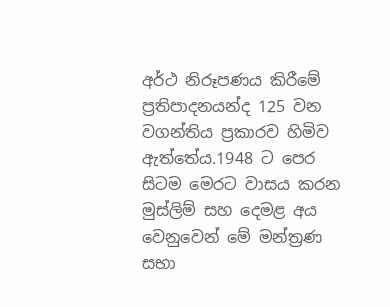අර්ථ නිරූපණය කිරීමේ ප්‍රතිපාදනයන්ද 125 වන වගන්තිය ප්‍රකාරව හිමිව ඇත්තේය.1948 ට පෙර සිටම මෙරට වාසය කරන මුස්ලිම් සහ දෙමළ අය වෙනුවෙන් මේ මන්ත්‍රණ සභා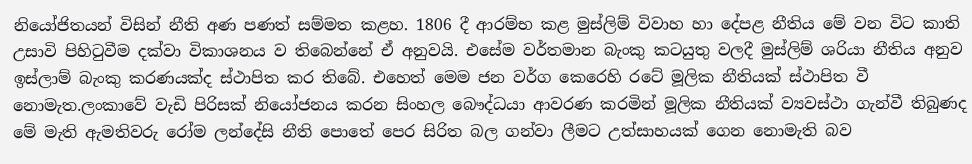නියෝජිතයන් විසින් නීති අණ පණත් සම්මත කළහ. 1806 දී ආරම්භ කළ මුස්ලිම් විවාහ හා දේපළ නීතිය මේ වන විට කාති උසාවි පිහිටුවීම දක්වා විකාශනය ව තිබෙන්නේ ඒ අනුවයි. එසේම වර්තමාන බැංකු කටයුතු වලදී මුස්ලිම් ශරියා නීතිය අනුව ඉස්ලාම් බැංකු කරණයක්ද ස්ථාපිත කර තිබේ. එහෙත් මෙම ජන වර්ග කෙරෙහි රටේ මූලික නීතියක් ස්ථාපිත වී නොමැත.ලංකාවේ වැඩි පිරිසක් නියෝජනය කරන සිංහල බෞද්ධයා ආවරණ කරමින් මූලික නීතියක් ව්‍යවස්ථා ගැන්වී තිබුණද මේ මැති ඇමතිවරු රෝම ලන්දේසි නීති පොතේ පෙර සිරිත බල ගන්වා ලීමට උත්සාහයක් ගෙන නොමැති බව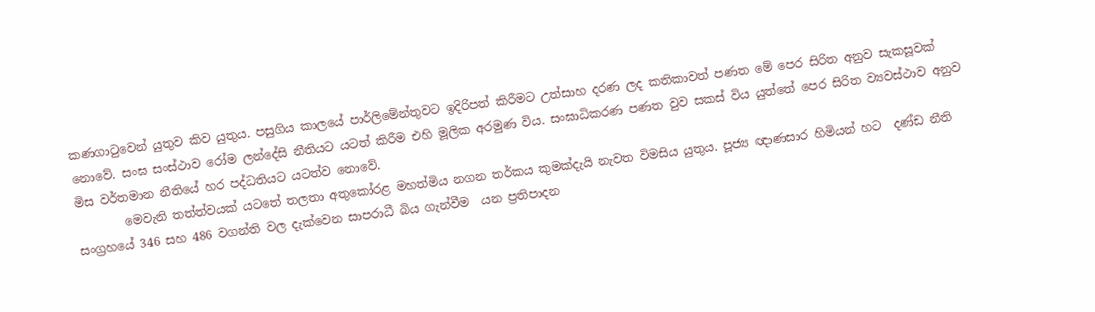කණගාටුවෙන් යුතුව කිව යුතුය. පසුගිය කාලයේ පාර්ලිමේන්තුවට ඉදිරිපත් කිරීමට උත්සාහ දරණ ලද කතිකාවත් පණත මේ පෙර සිරිත අනුව සැකසූවක් නොවේ. සංඝ සංස්ථාව රෝම ලන්දේසි නීතියට යටත් කිරීම එහි මූලික අරමුණ විය. සංඝාධිකරණ පණත වුව සකස් විය යුත්තේ පෙර සිරිත ව්‍යවස්ථාව අනුව මිස වර්තමාන නීතියේ හර පද්ධතියට යටත්ව නොවේ.
        මෙවැනි තත්ත්වයක් යටතේ තලතා අතුකෝරළ මහත්මිය නගන තර්කය කුමක්දැයි නැවත විමසිය යුතුය. පූජ්‍ය ඥාණසාර හිමියන් හට  දණ්ඩ නීති සංග්‍රහයේ 346 සහ 486 වගන්ති වල දැක්වෙන සාපරාධී බිය ගැන්වීම  යන ප්‍රතිපාදන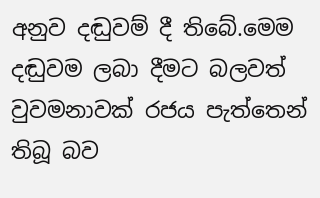අනුව දඬුවම් දී තිබේ.මෙම දඬුවම ලබා දීමට බලවත් වුවමනාවක් රජය පැත්තෙන් තිබූ බව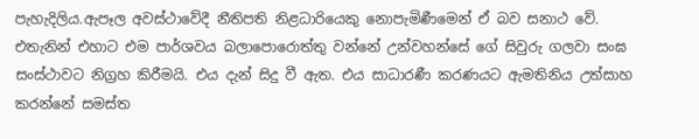පැහැදිලිය.ඇපෑල අවස්ථාවේදී නීතිපති නිළධාරියෙකු නොපැමිණීමෙන් ඒ බව සනාථ වේ.  එතැනින් එහාට එම පාර්ශවය බලාපොරොත්තු වන්නේ උන්වහන්සේ ගේ සිවුරු ගලවා සංඝ සංස්ථාවට නිග්‍රහ කිරීමයි. එය දැන් සිදු වී ඇත. එය සාධාරණී කරණයට ඇමතිනිය උත්සාහ කරන්නේ සමස්ත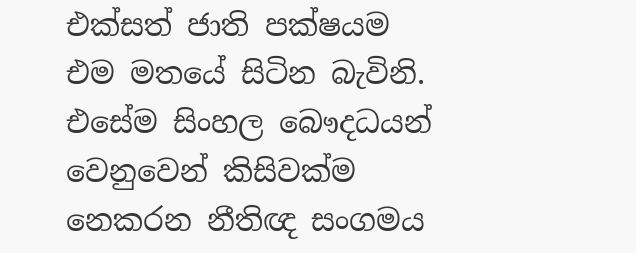එක්සත් ජාති පක්ෂයම එම මතයේ සිටින බැවිනි. එසේම සිංහල බෞදධයන් වෙනුවෙන් කිසිවක්ම නෙකරන නීතිඥ සංගමය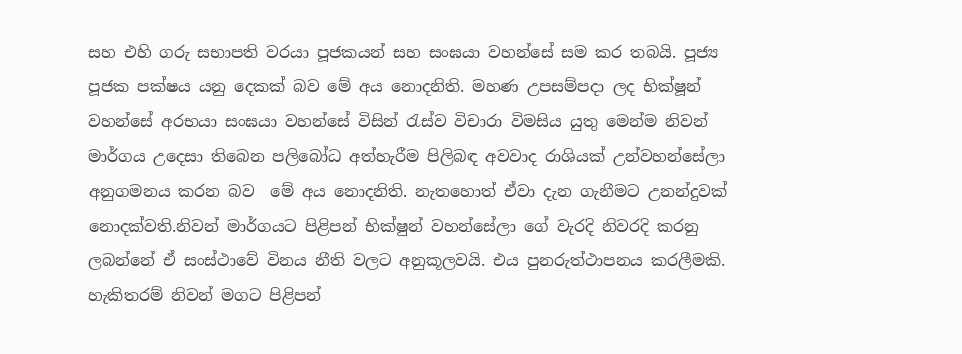සහ එහි ගරු සභාපති වරයා පූජකයන් සහ සංඝයා වහන්සේ සම කර තබයි. පූජ්‍ය පූජක පක්ෂය යනු දෙකක් බව මේ අය නොදනිති. මහණ උපසම්පදා ලද භික්ෂූන් වහන්සේ අරභයා සංඝයා වහන්සේ විසින් රැස්ව විචාරා විමසිය යුතු මෙන්ම නිවන් මාර්ගය උදෙසා තිබෙන පලිබෝධ අත්හැරීම පිලිබඳ අවවාද රාශියක් උන්වහන්සේලා අනුගමනය කරන බව  මේ අය නොදනිති. නැතහොත් ඒවා දැන ගැනීමට උනන්දුවක් නොදක්වති.නිවන් මාර්ගයට පිළිපන් භික්ෂුන් වහන්සේලා ගේ වැරදි නිවරදි කරනු ලබන්නේ ඒ සංස්ථාවේ විනය නීති වලට අනුකූලවයි. එය පුනරුත්ථාපනය කරලීමකි. හැකිතරම් නිවන් මගට පිළිපන්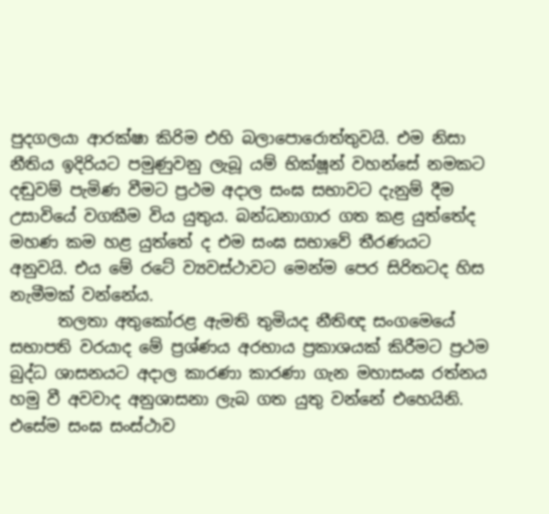පුදගලයා ආරක්ෂා කිරිම එහි බලාපොරොත්තුවයි. එම නිසා නීතිය ඉදිරියට පමුණුවනු ලැබූ යම් භික්ෂූන් වහන්සේ නමකට දඬුවම් පැමිණ වීමට ප්‍රථම අදාල සංඝ සභාවට දැනුම් දීම උසාවියේ වගකීම විය යුතුය. බන්ධනාගාර ගත කළ යුත්තේද මහණ කම හළ යුත්තේ ද එම සංඝ සභාවේ තීරණයට අනුවයි. එය මේ රටේ ව්‍යවස්ථාවට මෙන්ම පෙර සිරිතටද හිස නැමීමක් වන්නේය.
      තලතා අතුකෝරළ ඇමති තුමියද නීතිඥ සංගමෙයේ සභාපති වරයාද මේ ප්‍රශ්ණය අරභාය ප්‍රකාශයක් කිරීමට ප්‍රථම බුද්ධ ශාසනයට අදාල කාරණා කාරණා ගැන මහාසංඝ රත්නය හමු වී අවවාද අනුශාසනා ලැබ ගත යුතු වන්නේ එහෙයිනි. එසේම සංඝ සංස්ථාව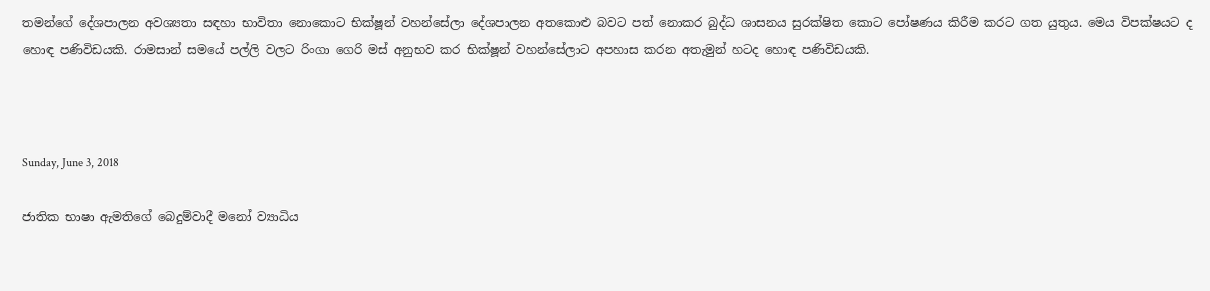තමන්ගේ දේශපාලන අවශ්‍යතා සඳහා භාවිතා නොකොට භික්ෂූන් වහන්සේලා දේශපාලන අතකොළු බවට පත් නොකර බුද්ධ ශාසනය සුරක්ෂිත කොට පෝෂණය කිරීම කරට ගත යුතුය. මෙය විපක්ෂයට ද හොඳ පණිවිඩයකි. රාමසාන් සමයේ පල්ලි වලට රිංගා ගෙරි මස් අනුභව කර භික්ෂූන් වහන්සේලාට අපහාස කරන අතැමුන් හටද හොඳ පණිවිඩයකි.



Sunday, June 3, 2018

ජාතික භාෂා ඇමතිගේ බෙදුම්වාදී මනෝ ව්‍යාධිය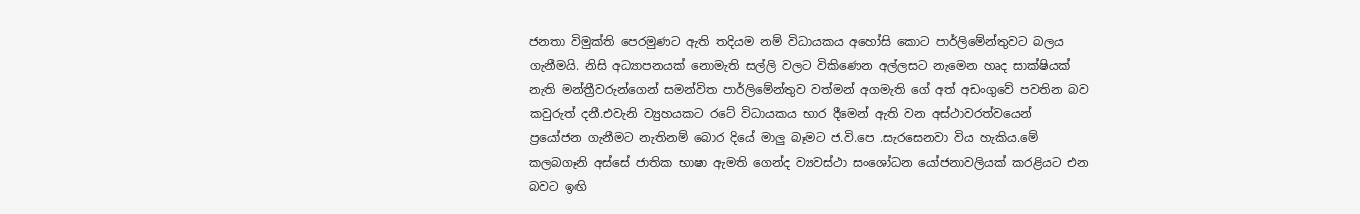ජනතා විමුක්ති පෙරමුණට ඇති තදියම නම් විධායකය අහෝසි කොට පාර්ලිමේන්තුවට බලය ගැනීමයි. නිසි අධ්‍යාපනයක් නොමැති සල්ලි වලට විකිණෙන අල්ලසට නැමෙන හෘද සාක්ෂියක් නැති මන්ත්‍රීවරුන්ගෙන් සමන්විත පාර්ලිමේන්තුව වත්මන් අගමැති ගේ අත් අඩංගුවේ පවතින බව කවුරුත් දනී.එවැනි ව්‍යුහයකට රටේ විධායකය භාර දීමෙන් ඇති වන අස්ථාවරත්වයෙන් ප්‍රයෝජන ගැනීමට නැතිනම් බොර දියේ මාලු බෑමට ජ.වි.පෙ .සැරසෙනවා විය හැකිය.මේ කලබගෑනි අස්සේ ජාතික භාෂා ඇමති ගෙන්ද ව්‍යවස්ථා සංශෝධන යෝජනාවලියක් කරළියට එන බවට ඉඟි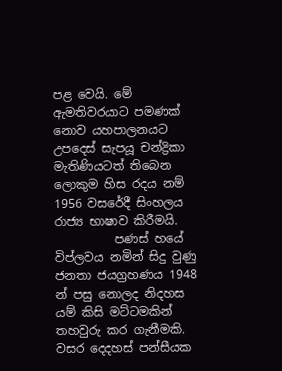පළ වෙයි. මේ ඇමතිවරයාට පමණක් නොව යහපාලනයට උපදෙස් සැපයූ චන්ද්‍රිකා මැතිණියටත් තිබෙන ලොකුම හිස රදය නම් 1956 වසරේදී සිංහලය  රාජ්‍ය භාෂාව කිරීමයි.
          පණස් හයේ විප්ලවය නමින් සිදු වුණු ජනතා ජයග්‍රහණය 1948 න් පසු නොලද නිදහස යම් කිසි මට්ටමකින් තහවුරු කර ගැනීමකි. වසර දෙදහස් පන්සීයක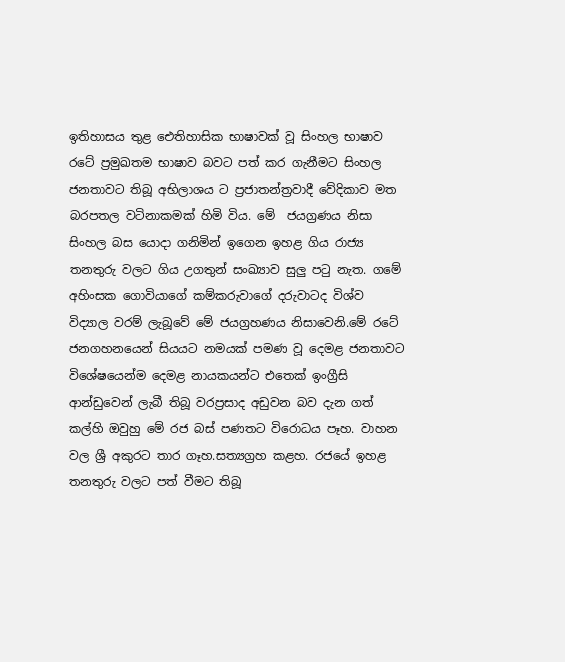ඉතිහාසය තුළ ඓතිහාසික භාෂාවක් වූ සිංහල භාෂාව රටේ ප්‍රමුඛතම භාෂාව බවට පත් කර ගැනීමට සිංහල ජනතාවට තිබූ අභිලාශය ට ප්‍රජාතන්ත්‍රවාදී වේදිකාව මත බරපතල වටිනාකමක් හිමි විය. මේ  ජයග්‍රණය නිසා සිංහල බස යොදා ගනිමින් ඉගෙන ඉහළ ගිය රාජ්‍ය තනතුරු වලට ගිය උගතුන් සංඛ්‍යාව සුලු පටු නැත. ගමේ අහිංසක ගොවියාගේ කම්කරුවාගේ දරුවාටද විශ්ව විද්‍යාල වරම් ලැබූවේ මේ ජයග්‍රහණය නිසාවෙනි.මේ රටේ ජනගහනයෙන් සියයට නමයක් පමණ වූ දෙමළ ජනතාවට විශේෂයෙන්ම දෙමළ නායකයන්ට එතෙක් ඉංග්‍රීසි ආන්ඩුවෙන් ලැබී තිබූ වරප්‍රසාද අඩුවන බව දැන ගත් කල්හි ඔවුහු මේ රජ බස් පණතට විරොධය පෑහ. වාහන වල ශ්‍රී අකුරට තාර ගෑහ.සත්‍යග්‍රහ කළහ. රජයේ ඉහළ තනතුරු වලට පත් වීමට තිබූ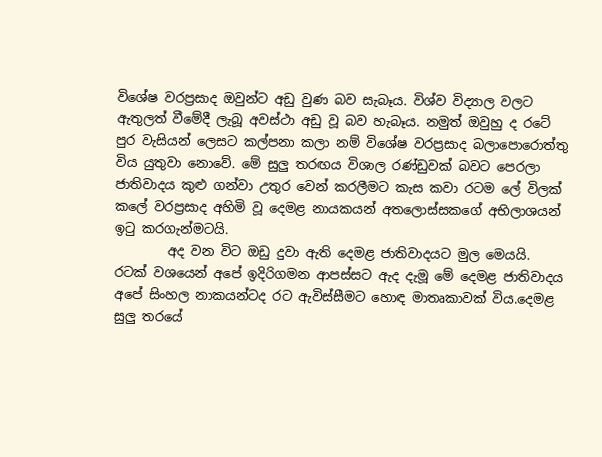විශේෂ වරප්‍රසාද ඔවුන්ට අඩු වුණ බව සැබෑය. විශ්ව විද්‍යාල වලට ඇතුලත් වීමේදී ලැබූ අවස්ථා අඩු වූ බව හැබෑය. නමුත් ඔවුහු ද රටේ පුර වැසියන් ලෙසට කල්පනා කලා නම් විශේෂ වරප්‍රසාද බලාපොරොත්තු විය යුතුවා නොවේ. මේ සුලු තරඟය විශාල රණ්ඩුවක් බවට පෙරලා ජාතිවාදය කුළු ගන්වා උතුර වෙන් කරලීමට කැස කවා රටම ලේ විලක් කලේ වරප්‍රසාද අහිමි වූ දෙමළ නායකයන් අතලොස්සකගේ අභිලාශයන් ඉටු කරගැන්මටයි.
        අද වන විට ඔඩු දුවා ඇති දෙමළ ජාතිවාදයට මුල මෙයයි. රටක් වශයෙන් අපේ ඉදිරිගමන ආපස්සට ඇද දැමූ මේ දෙමළ ජාතිවාදය අපේ සිංහල නාකයන්ටද රට ඇවිස්සීමට හොඳ මාතෘකාවක් විය.දෙමළ සුලු තරයේ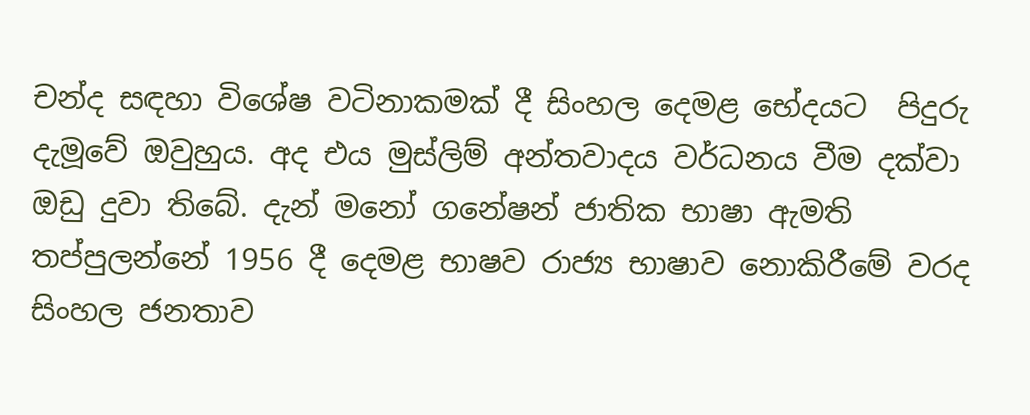චන්ද සඳහා විශේෂ වටිනාකමක් දී සිංහල දෙමළ භේදයට  පිදුරු දැමූවේ ඔවුහුය. අද එය මුස්ලිම් අන්තවාදය වර්ධනය වීම දක්වා ඔඩු දුවා තිබේ. දැන් මනෝ ගනේෂන් ජාතික භාෂා ඇමති තප්පුලන්නේ 1956 දී දෙමළ භාෂව රාජ්‍ය භාෂාව නොකිරීමේ වරද සිංහල ජනතාව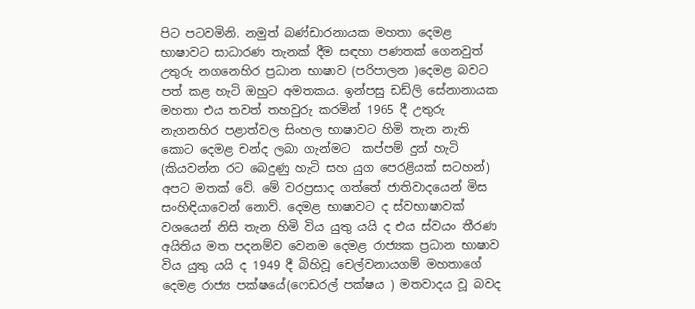පිට පටවමිනි. නමුත් බණ්ඩාරනායක මහතා දෙමළ භාෂාවට සාධාරණ තැනක් දීම සඳහා පණතක් ගෙනවුත් උතුරු නගනෙහිර ප්‍රධාන භාෂාව (පරිපාලන )දෙමළ බවට පත් කළ හැටි ඔහුට අමතකය. ඉන්පසු ඩඩ්ලි සේනානායක මහතා එය තවත් තහවුරු කරමින් 1965 දී උතුරු නැගනහිර පළාත්වල සිංහල භාෂාවට හිමි තැන නැති කොට දෙමළ චන්ද ලබා ගැන්මට  කප්පම් දුන් හැටි (කියවන්න රට බෙදුණු හැටි සහ යුග පෙරළියක් සටහන්) අපට මතක් වේ. මේ වරප්‍රසාද ගත්තේ ජාතිවාදයෙන් මිස සංහිඳියාවෙන් නොව්. දෙමළ භාෂාවට ද ස්වභාෂාවක් වශයෙන් නිසි තැන හිමි විය යුතු යයි ද එය ස්වයං තීරණ අයිතිය මත පදනම්ව වෙනම දෙමළ රාජ්‍යක ප්‍රධාන භාෂාව විය යුතු යයි ද 1949 දී බිහිවූ චෙල්වනායගම් මහතාගේ දෙමළ රාජ්‍ය පක්ෂයේ(ෆෙඩරල් පක්ෂය ) මතවාදය වූ බවද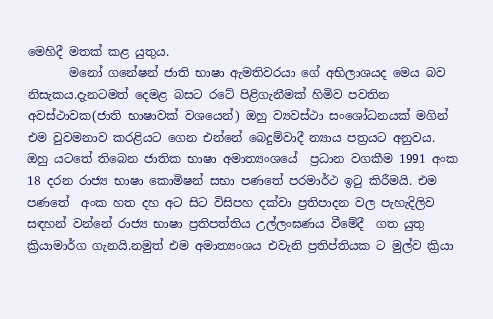මෙහිදී මතක් කළ යුතුය.
       මනෝ ගනේෂන් ජාති භාෂා ඇමතිවරයා ගේ අභිලාශයද මෙය බව නිසැකය.දැනටමත් දෙමළ බසට රටේ පිළිගැනීමක් හිමිව පවතින අවස්ථාවක(ජාති භාෂාවක් වශයෙන්) ඔහු ව්‍යවස්ථා සංශෝධනයක් මගින් එම වුවමනාව කරළියට ගෙන එන්නේ බෙදුම්වාදී න්‍යාය පත්‍රයට අනුවය. ඔහු යටතේ තිබෙන ජාතික භාෂා අමාත්‍යංශයේ  ප්‍රධාන වගකීම 1991 අංක 18 දරන රාජ්‍ය භාෂා කොමිෂන් සභා පණතේ පරමාර්ථ ඉටු කිරීමයි. එම පණතේ  අංක හත දහ අට සිට විසිපහ දක්වා ප්‍රතිපාදන වල පැහැදිලිව සඳහන් වන්නේ රාජ්‍ය භාෂා ප්‍රතිපත්තිය උල්ලංඝණය වීමේදී  ගත යුතු ක්‍රියාමාර්ග ගැනයි.නමුත් එම අමාත්‍යංශය එවැනි ප්‍රතිප්තියක ට මුල්ව ක්‍රියා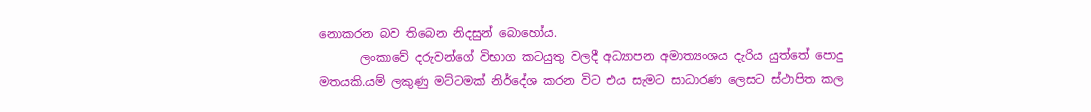නොකරන බව තිබෙන නිදසුන් බොහෝය.
       ලංකාවේ දරුවන්ගේ විභාග කටයුතු වලදී අධ්‍යාපන අමාත්‍යංශය දැරිය යුත්තේ පොදු මතයකි.යම් ලකුණු මට්ටමක් නිර්දේශ කරන විට එය සැමට සාධාරණ ලෙසට ස්ථාපිත කල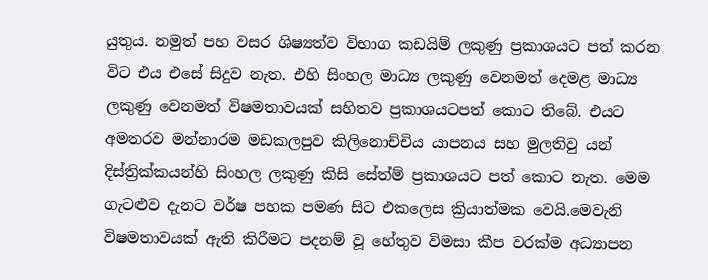යුතුය. නමුත් පහ වසර ශිෂ්‍යත්ව විභාග කඩයිම් ලකුණු ප්‍රකාශයට පත් කරන විට එය එසේ සිදුව නැත. එහි සිංහල මාධ්‍ය ලකුණු වෙනමත් දෙමළ මාධ්‍ය ලකුණු වෙනමත් විෂමතාවයක් සහිතව ප්‍රකාශයටපත් කොට තිබේ. එයට අමතරව මන්නාරම මඩකලපුව කිලිනොච්චිය යාපනය සහ මුලතිවු යන් දිස්ත්‍රික්කයන්හි සිංහල ලකුණු කිසි සේත්ම් ප්‍රකාශයට පත් කොට නැත. මෙම ගැටළුව දැනට වර්ෂ පහක පමණ සිට එකලෙස ක්‍රියාත්මක වෙයි.මෙවැනි විෂමතාවයක් ඇති කිරීමට පදනම් වූ හේතුව විමසා කීප වරක්ම අධ්‍යාපන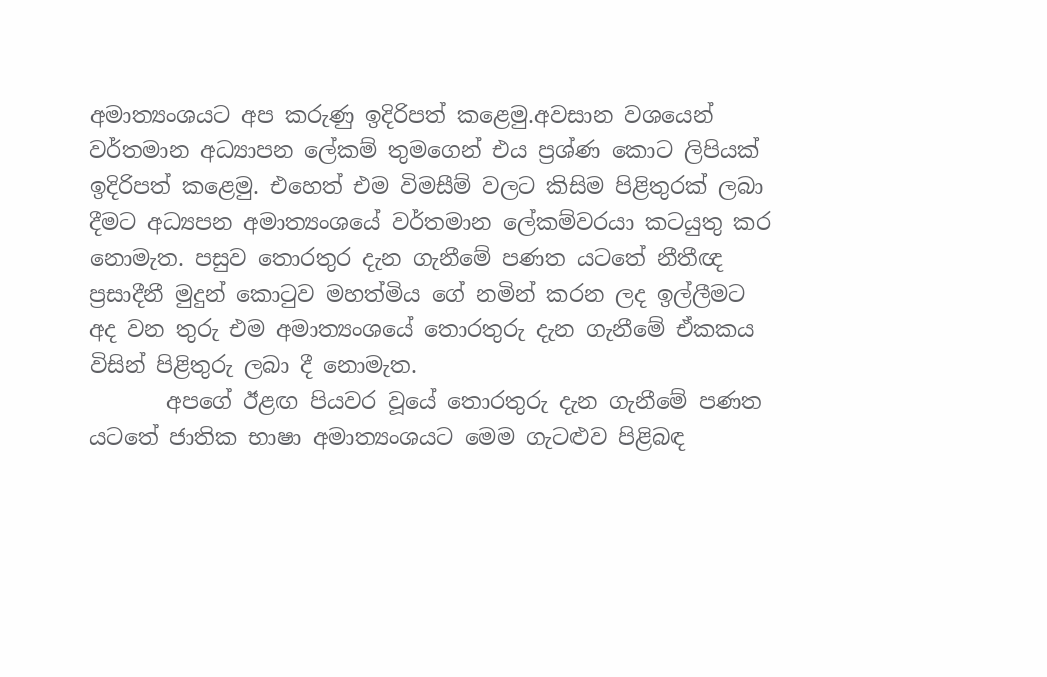අමාත්‍යංශයට අප කරුණු ඉදිරිපත් කළෙමු.අවසාන වශයෙන් වර්තමාන අධ්‍යාපන ලේකම් තුමගෙන් එය ප්‍රශ්ණ කොට ලිපියක් ඉදිරිපත් කළෙමු. එහෙත් එම විමසීම් වලට කිසිම පිළිතුරක් ලබා දීමට අධ්‍යපන අමාත්‍යංශයේ වර්තමාන ලේකම්වරයා කටයුතු කර නොමැත. පසුව තොරතුර දැන ගැනීමේ පණත යටතේ නීතීඥ ප්‍රසාදීනී මුදුන් කොටුව මහත්මිය ගේ නමින් කරන ලද ඉල්ලීමට අද වන තුරු එම අමාත්‍යංශයේ තොරතුරු දැන ගැනීමේ ඒකකය විසින් පිළිතුරු ලබා දී නොමැත.
       අපගේ ඊළඟ පියවර වූයේ තොරතුරු දැන ගැනීමේ පණත යටතේ ජාතික භාෂා අමාත්‍යංශයට මෙම ගැටළුව පිළිබඳ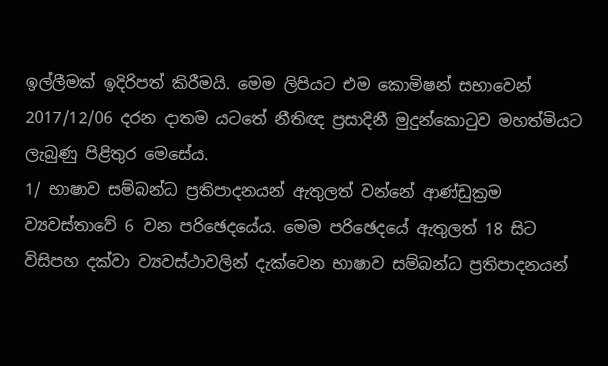ඉල්ලීමක් ඉදිරිපත් කිරීමයි. මෙම ලිපියට එම කොමිෂන් සභාවෙන් 2017/12/06 දරන දාතම යටතේ නීතිඥ ප්‍රසාදිනී මුදුන්කොටුව මහත්මියට ලැබුණු පිළිතුර මෙසේය.
1/ භාෂාව සම්බන්ධ ප්‍රතිපාදනයන් ඇතුලත් වන්නේ ආණ්ඩුක්‍රම ව්‍යවස්තාවේ 6 වන පරිඡෙදයේය. මෙම පරිඡෙදයේ ඇතුලත් 18 සිට විසිපහ දක්වා ව්‍යවස්ථාවලින් දැක්වෙන භාෂාව සම්බන්ධ ප්‍රතිපාදනයන්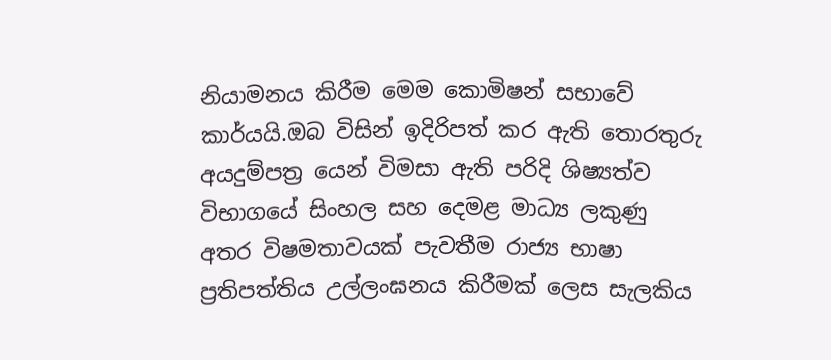නියාමනය කිරීම මෙම කොමිෂන් සභාවේ කාර්යයි.ඔබ විසින් ඉදිරිපත් කර ඇති තොරතුරු අයදුම්පත්‍ර යෙන් විමසා ඇති පරිදි ශිෂ්‍යත්ව විභාගයේ සිංහල සහ දෙමළ මාධ්‍ය ලකුණු අතර විෂමතාවයක් පැවතීම රාජ්‍ය භාෂා ප්‍රතිපත්තිය උල්ලංඝනය කිරීමක් ලෙස සැලකිය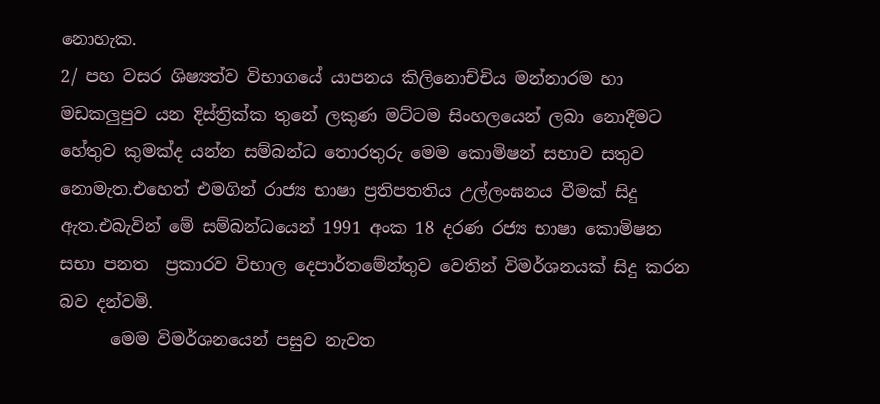නොහැක.
2/ පහ වසර ශිෂ්‍යත්ව විභාගයේ යාපනය කිලිනොච්චිය මන්නාරම හා මඩකලුපුව යන දිස්ත්‍රික්ක තුනේ ලකුණ මට්ටම සිංහලයෙන් ලබා නොදීමට හේතුව කුමක්ද යන්න සම්බන්ධ තොරතුරු මෙම කොමිෂන් සභාව සතුව නොමැත.එහෙත් එමගින් රාජ්‍ය භාෂා ප්‍රතිපතතිය උල්ලංඝනය වීමක් සිදු ඇත.එබැවින් මේ සම්බන්ධයෙන් 1991 අංක 18 දරණ රජ්‍ය භාෂා කොමිෂන සභා පනත  ප්‍රකාරව විභාල දෙපාර්තමේන්තුව වෙතින් විමර්ශනයක් සිදු කරන බව දන්වමි.
      මෙම විමර්ශනයෙන් පසුව නැවත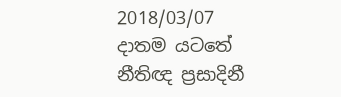2018/03/07 දාතම යටතේ නීතිඥ ප්‍රසාදිනී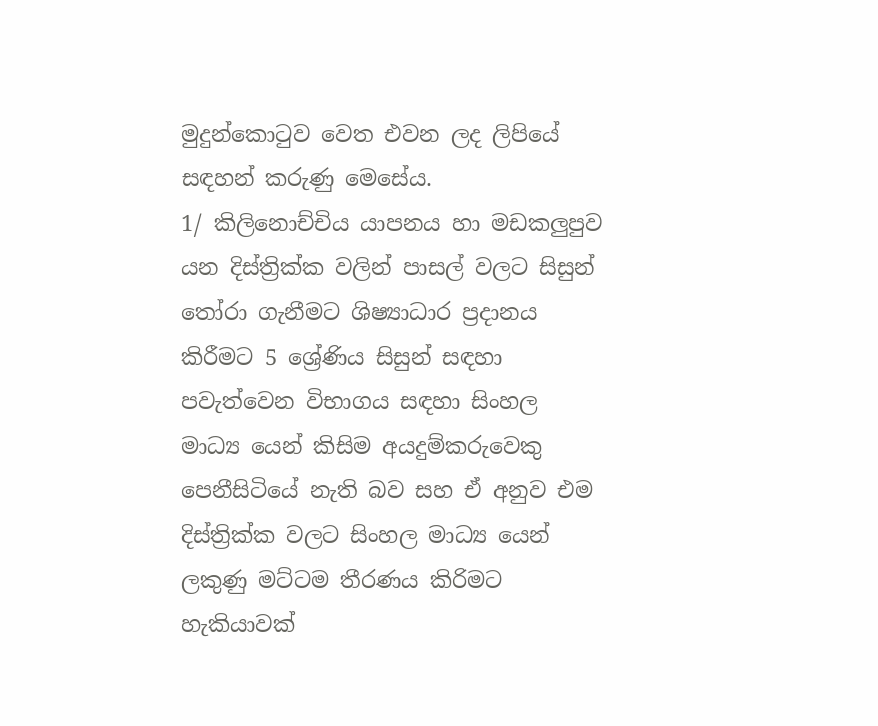මුදුන්කොටුව වෙත එවන ලද ලිපියේ සඳහන් කරුණු මෙසේය.
1/ කිලිනොච්චිය යාපනය හා මඩකලුපුව යන දිස්ත්‍රික්ක වලින් පාසල් වලට සිසුන් තෝරා ගැනීමට ශිෂ්‍යාධාර ප්‍රදානය කිරීමට 5 ශ්‍රේණිය සිසුන් සඳහා පවැත්වෙන විභාගය සඳහා සිංහල මාධ්‍ය යෙන් කිසිම අයදුම්කරුවෙකු පෙනීසිටියේ නැති බව සහ ඒ අනුව එම දිස්ත්‍රික්ක වලට සිංහල මාධ්‍ය යෙන් ලකුණු මට්ටම තීරණය කිරිමට හැකියාවක්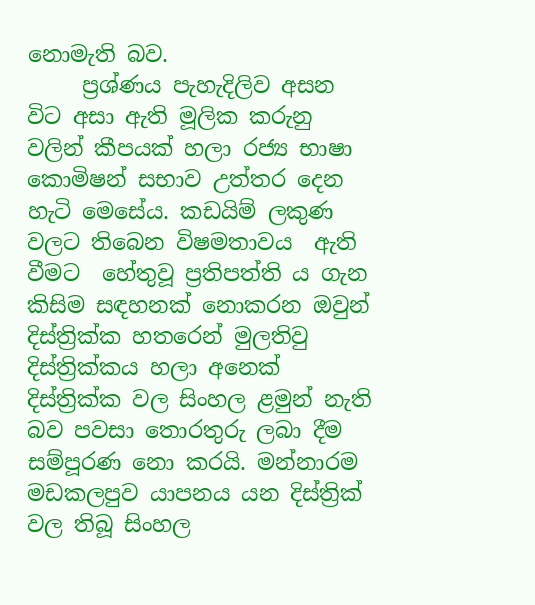නොමැති බව.
     ප්‍රශ්ණය පැහැදිලිව අසන විට අසා ඇති මූලික කරුනු වලින් කීපයක් හලා රජ්‍ය භාෂා කොමිෂන් සභාව උත්තර දෙන හැටි මෙසේය. කඩයිම් ලකුණ වලට තිබෙන විෂමතාවය  ඇති වීමට  හේතුවූ ප්‍රතිපත්ති ය ගැන කිසිම සඳහනක් නොකරන ඔවුන් දිස්ත්‍රික්ක හතරෙන් මුලතිවු දිස්ත්‍රික්කය හලා අනෙක් දිස්ත්‍රික්ක වල සිංහල ළමුන් නැති බව පවසා තොරතුරු ලබා දීම සම්පූරණ නො කරයි. මන්නාරම මඩකලපුව යාපනය යන දිස්ත්‍රික් වල තිබූ සිංහල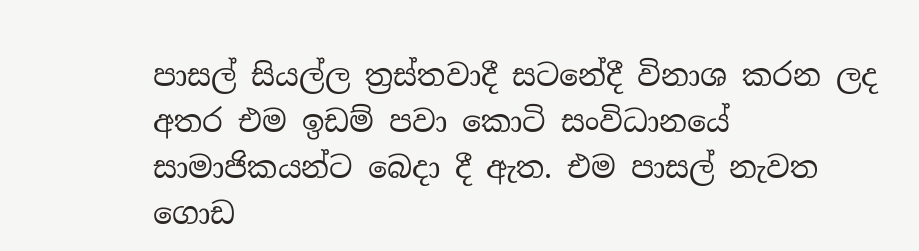පාසල් සියල්ල ත්‍රස්තවාදී සටනේදී විනාශ කරන ලද අතර එම ඉඩම් පවා කොටි සංවිධානයේ සාමාජිකයන්ට බෙදා දී ඇත. එම පාසල් නැවත ගොඩ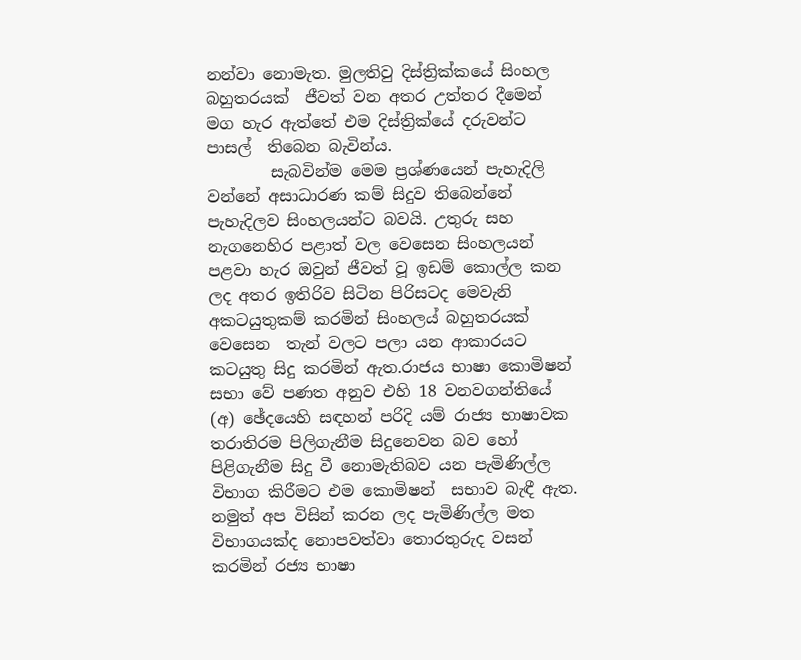නන්වා නොමැත. මුලතිවු දිස්ත්‍රික්කයේ සිංහල බහුතරයක්  ජීවත් වන අතර උත්තර දීමෙන් මග හැර ඇත්තේ එම දිස්ත්‍රික්යේ දරුවන්ට  පාසල්  තිබෙන බැවින්ය.
        සැබවින්ම මෙම ප්‍රශ්ණයෙන් පැහැදිලි වන්නේ අසාධාරණ කම් සිදුව තිබෙන්නේ පැහැදිලව සිංහලයන්ට බවයි. උතුරු සහ නැගනෙහිර පළාත් වල වෙසෙන සිංහලයන් පළවා හැර ඔවුන් ජීවත් වූ ඉඩම් කොල්ල කන ලද අතර ඉතිරිව සිටින පිරිසටද මෙවැනි අකටයුතුකම් කරමින් සිංහලය් බහුතරයක් වෙසෙන  තැන් වලට පලා යන ආකාරයට කටයුතු සිදු කරමින් ඇත.රාජය භාෂා කොමිෂන් සභා වේ පණත අනුව එහි 18 වනවගන්තියේ (අ) ඡේදයෙහි සඳහන් පරිදි යම් රාජ්‍ය භාෂාවක තරාතිරම පිලිගැනීම සිදුනෙවන බව හෝ පිළිගැනීම සිදු වී නොමැතිබව යන පැමිණිල්ල විභාග කිරීමට එම කොමිෂන්  සභාව බැඳී ඇත. නමුත් අප විසින් කරන ලද පැමිණිල්ල මත විභාගයක්ද නොපවත්වා තොරතුරුද වසන් කරමින් රජ්‍ය භාෂා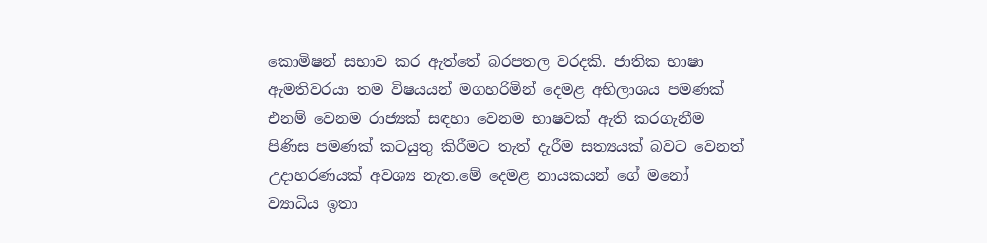කොමිෂන් සභාව කර ඇත්තේ බරපතල වරදකි. ජාතික භාෂා ඇමතිවරයා තම විෂයයන් මගහරිමින් දෙමළ අභිලාශය පමණක් එනම් වෙනම රාජ්‍යක් සඳහා වෙනම භාෂවක් ඇති කරගැනීම පිණිස පමණක් කටයුතු කිරීමට තැත් දැරීම සත්‍යයක් බවට වෙනත් උදාහරණයක් අවශ්‍ය නැත.මේ දෙමළ නායකයන් ගේ මනෝ ව්‍යාධිය ඉතා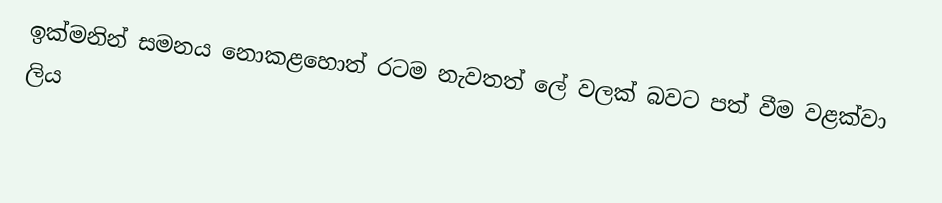ඉක්මනින් සමනය නොකළහොත් රටම නැවතත් ලේ වලක් බවට පත් වීම වළක්වා ලිය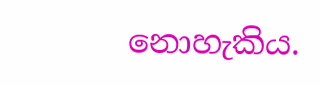නොහැකිය.